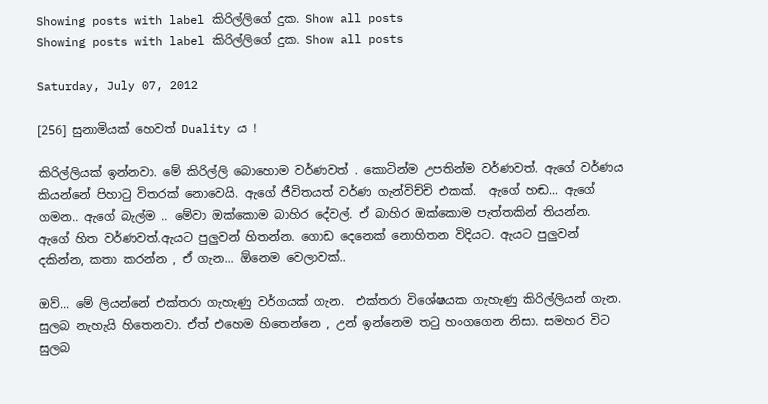Showing posts with label කිරිල්ලිගේ දුක. Show all posts
Showing posts with label කිරිල්ලිගේ දුක. Show all posts

Saturday, July 07, 2012

[256] සුනාමියක් හෙවත් Duality ය !

කිරිල්ලියක් ඉන්නවා. මේ කිරිල්ලි බොහොම වර්ණවත් . කොටින්ම උපතින්ම වර්ණවත්. ඇගේ වර්ණය කියන්නේ පිහාටු විතරක් නොවෙයි. ඇගේ ජීවිතයත් වර්ණ ගැන්විච්චි එකක්.  ඇගේ හඬ... ඇගේ ගමන.. ඇගේ බැල්ම .. මේවා ඔක්කොම බාහිර දේවල්. ඒ බාහිර ඔක්කොම පැත්තකින් තියන්න. ඇගේ හිත වර්ණවත්.ඇයට පුලුවන් හිතන්න. ගොඩ දෙනෙක් නොහිතන විදියට. ඇයට පුලුවන් දකින්න, කතා කරන්න , ඒ ගැන... ඕනෙම වෙලාවක්..

ඔව්... මේ ලියන්නේ එක්තරා ගැහැණු වර්ගයක් ගැන.  එක්තරා විශේෂයක ගැහැණු කිරිල්ලියන් ගැන. සුලබ නැහැයි හිතෙනවා. ඒත් එහෙම හිතෙන්නෙ , උන් ඉන්නෙම තටු හංගගෙන නිසා. සමහර විට සුලබ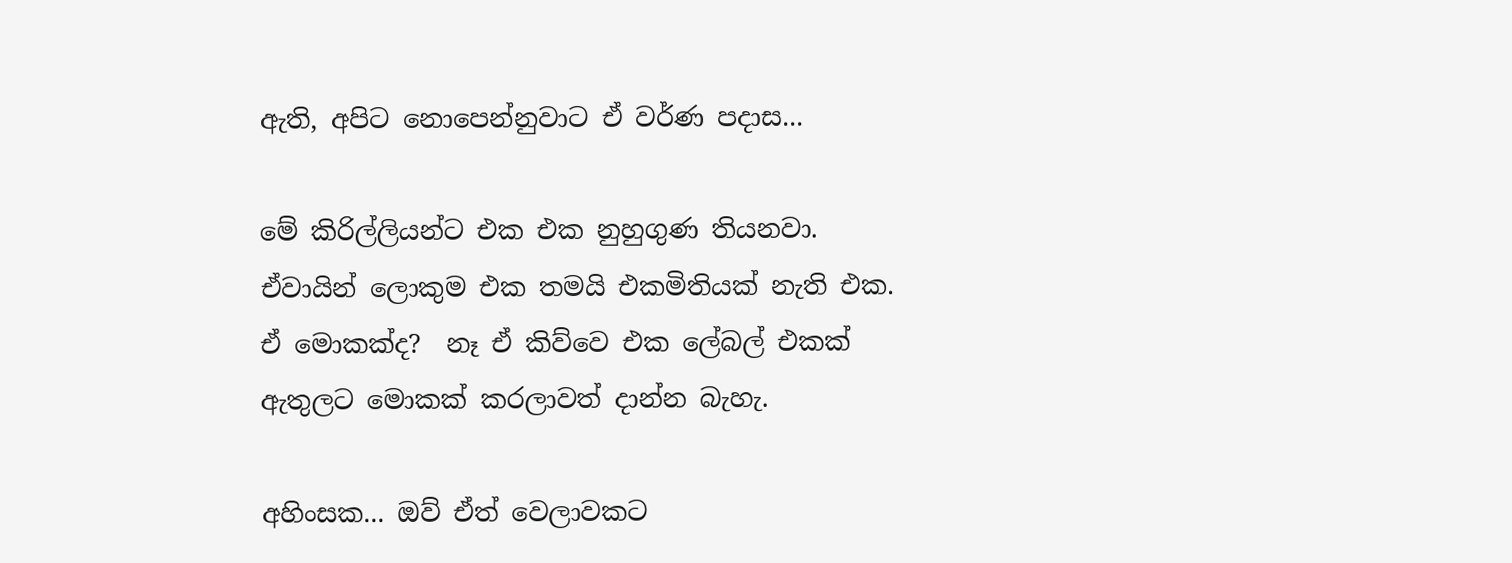ඇති, අපිට නොපෙන්නුවාට ඒ වර්ණ පදාස...

මේ කිරිල්ලියන්ට එක එක නුහුගුණ තියනවා. ඒවායින් ලොකුම එක තමයි එකමිතියක් නැති එක. ඒ මොකක්ද?  නෑ ඒ කිව්වෙ එක ලේබල් එකක් ඇතුලට මොකක් කරලාවත් දාන්න බැහැ.

අහිංසක... ඔව් ඒත් වෙලාවකට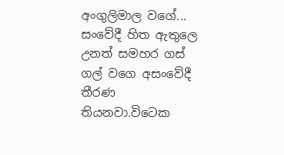අංගුලිමාල වගේ...  සංවේදී හිත ඇතුලෙ උනත් සමහර ගස් ගල් වගෙ අසංවේදී තීරණ තියනවා.විටෙක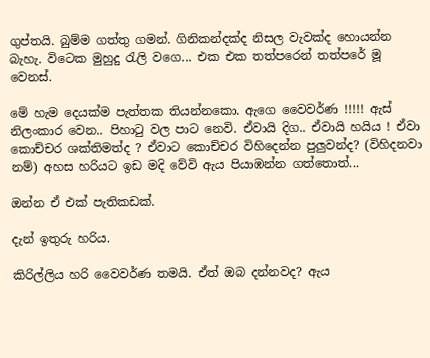ගුප්තයි. බුම්ම ගත්තු ගමන්. ගිනිකන්දක්ද නිසල වැවක්ද හොයන්න බැහැ. විටෙක මුහුදු රැලි වගෙ... එක එක තත්පරෙන් තත්පරේ මූ වෙනස්.

මේ හැම දෙයක්ම පැත්තක තියන්නකො. ඇගෙ වෛවර්ණ !!!!! ඇස් නිලංකාර වෙන.. පිහාටු වල පාට නෙවි. ඒවායි දිග.. ඒවායි හයිය ! ඒවා කොච්චර ශක්තිමත්ද ? ඒවාට කොච්චර විහිදෙන්න පුලුවන්ද? (විහිදනවා නම්) අහස හරියට ඉඩ මදි වේවි ඇය පියාඹන්න ගත්තොත්...

ඔන්න ඒ එක් පැතිකඩක්.

දැන් ඉතුරු හරිය.

කිරිල්ලිය හරි වෛවර්ණ තමයි. ඒත් ඔබ දන්නවද? ඇය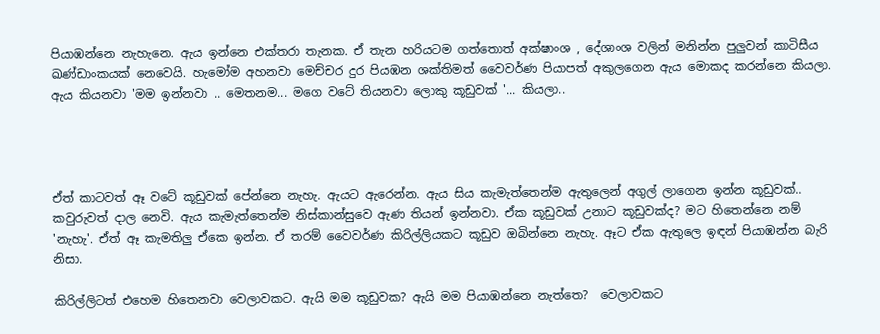පියාඹන්නෙ නැහැනෙ. ඇය ඉන්නෙ එක්තරා තැනක. ඒ තැන හරියටම ගත්තොත් අක්ෂාංශ , දේශාංශ වලින් මනින්න පුලුවන් කාටිසීය ඛණ්ඩාංකයක් නෙවෙයි. හැමෝම අහනවා මෙච්චර දුර පියඹන ශක්තිමත් වෛවර්ණ පියාපත් අකුලගෙන ඇය මොකද කරන්නෙ කියලා.   ඇය කියනවා 'මම ඉන්නවා .. මෙතනම... මගෙ වටේ තියනවා ලොකු කූඩුවක් '... කියලා..




ඒත් කාටවත් ඈ වටේ කූඩුවක් පේන්නෙ නැහැ. ඇයට ඇරෙන්න. ඇය සිය කැමැත්තෙන්ම ඇතුලෙන් අගුල් ලාගෙන ඉන්න කූඩුවක්..  කවුරුවත් දාල නෙවි. ඇය කැමැත්තෙන්ම නිස්කාන්සුවෙ ඇණ තියන් ඉන්නවා. ඒක කූඩුවක් උනාට කූඩුවක්ද? මට හිතෙන්නෙ නම් 'නැහැ'. ඒත් ඈ කැමතිලු ඒකෙ ඉන්න. ඒ තරම් වෛවර්ණ කිරිල්ලියකට කූඩුව ඔබින්නෙ නැහැ. ඈට ඒක ඇතුලෙ ඉඳන් පියාඹන්න බැරි නිසා.

කිරිල්ලිටත් එහෙම හිතෙනවා වෙලාවකට. ඇයි මම කූඩුවක? ඇයි මම පියාඹන්නෙ නැත්තෙ?  වෙලාවකට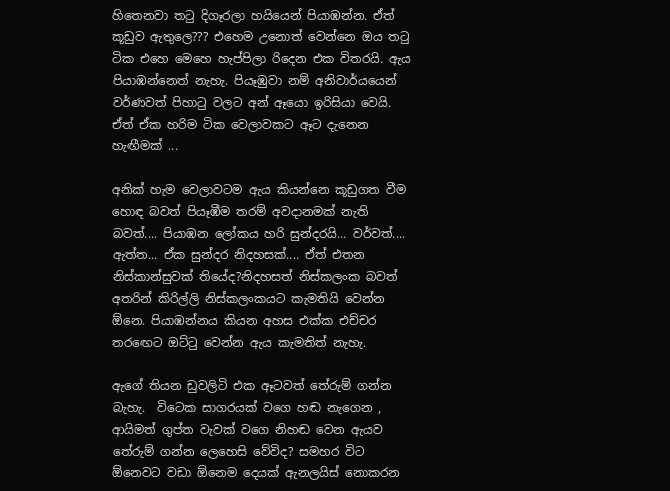හිතෙනවා තටු දිගෑරලා හයියෙන් පියාඹන්න. ඒත් කූඩුව ඇතුලෙ??? එහෙම උනොත් වෙන්නෙ ඔය තටු ටික එහෙ මෙහෙ හැප්පිලා රිදෙන එක විතරයි. ඇය පියාඹන්නෙත් නැහැ. පියෑඹුවා නම් අනිවාර්යයෙන් වර්ණවත් පිහාටු වලට අන් ඈයො ඉරිසියා වෙයි. ඒත් ඒක හරිම ටික වෙලාවකට ඈට දැනෙන හැඟීමක් ...

අනික් හැම වෙලාවටම ඇය කියන්නෙ කූඩුගත වීම හොඳ බවත් පියෑඹීම තරම් අවදානමක් නැති බවත්.... පියාඹන ලෝකය හරි සුන්දරයි... වර්වත්.... ඇත්ත... ඒක සුන්දර නිදහසක්.... ඒත් එතන නිස්කාන්සුවක් තියේද?නිදහසත් නිස්කලංක බවත් අතරින් කිරිල්ලි නිස්කලංකයට කැමතියි වෙන්න ඕනෙ. පියාඹන්නය කියන අහස එක්ක එච්චර තරඟෙට ඔට්ටු වෙන්න ඇය කැමතිත් නැහැ.

ඇගේ තියන ඩුවලිටි එක ඈටවත් තේරුම් ගන්න බැහැ.  විටෙක සාගරයක් වගෙ හඬ නැගෙන , ආයිමත් ගුප්ත වැවක් වගෙ නිහඬ වෙන ඇයව තේරුම් ගන්න ලෙහෙසි වේවිද? සමහර විට ඕනෙවට වඩා ඕනෙම දෙයක් ඇනලයිස් නොකරන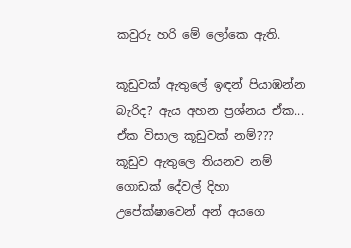කවුරු හරි මේ ලෝකෙ ඇති.

කූඩුවක් ඇතුලේ ඉඳන් පියාඹන්න බැරිද? ඇය අහන ප්‍රශ්නය ඒක... ඒක විසාල කූඩුවක් නම්??? කූඩුව ඇතුලෙ තියනව නම් ගොඩක් දේවල් දිහා උපේක්ෂාවෙන් අන් අයගෙ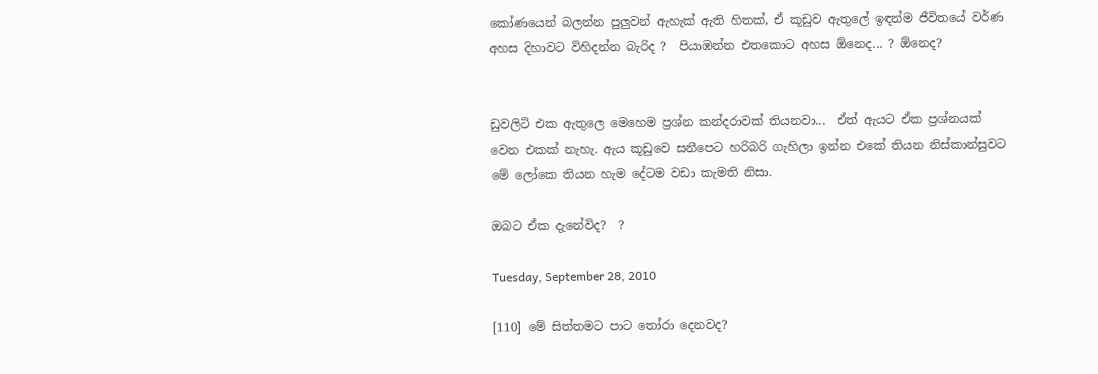කෝණයෙන් බලන්න පුලුවන් ඇහැක් ඇති හිතක්, ඒ කූඩුව ඇතුලේ ඉඳන්ම ජීවිතයේ වර්ණ අහස දිහාවට විහිදන්න බැරිද ?  පියාඹන්න එතකොට අහස ඕනෙද... ? ඕනෙද?


ඩුවලිටි එක ඇතුලෙ මෙහෙම ප්‍රශ්න කන්දරාවක් තියනවා...  ඒත් ඇයට ඒක ප්‍රශ්නයක් වෙන එකක් නැහැ. ඇය කූඩුවෙ සනීපෙට හරිබරි ගැහිලා ඉන්න එකේ තියන නිස්කාන්සුවට මේ ලෝකෙ තියන හැම දේටම වඩා කැමති නිසා.

ඔබට ඒක දැනේවිද?  ?

Tuesday, September 28, 2010

[110] මේ සිත්තමට පාට ‍තෝරා දෙනවද?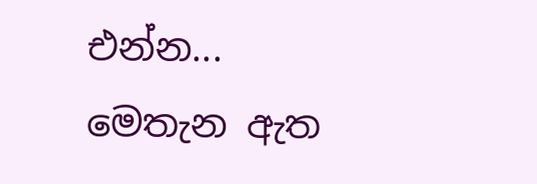එන්න...
මෙතැන ඇත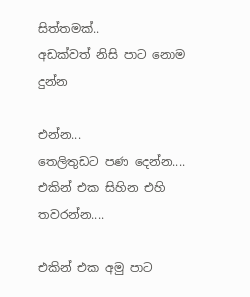සිත්තමක්..
අඩක්වත් නිසි පාට නොම දුන්න

එන්න...
තෙලිතුඩට පණ දෙන්න....
එකින් එක සිහින එහි තවරන්න....

එකින් එක අමු පාට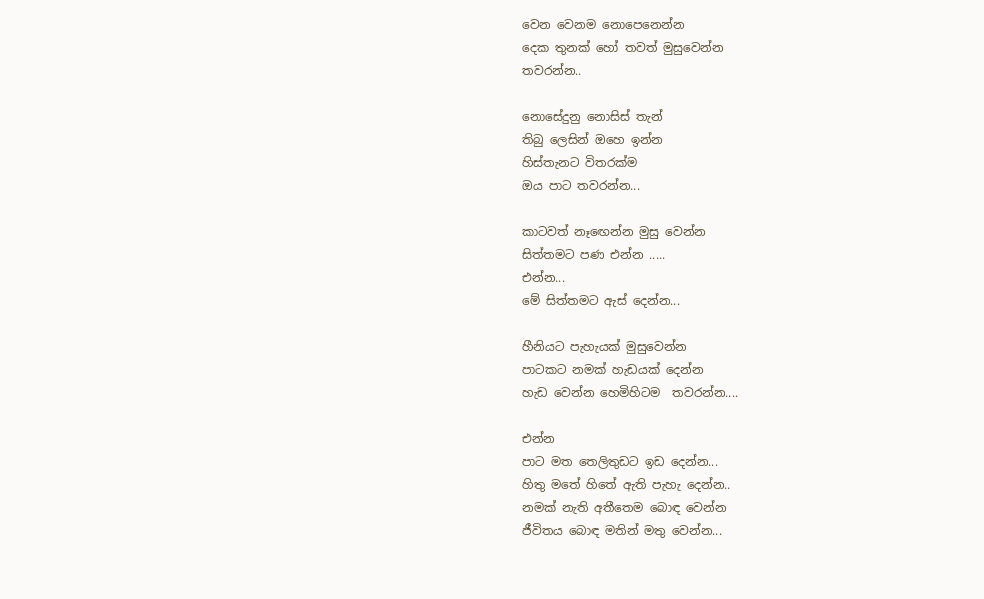වෙන වෙනම නොපෙනෙන්න
දෙක තුනක් හෝ තවත් මුසුවෙන්න
තවරන්න..

නොසේදුනු නොසිස් තැන්
තිබු ලෙසින් ඔහෙ ඉන්න
හිස්තැනට විතරක්ම
ඔය පාට තවරන්න...

කාටවත් නෑ‍ඟෙන්න මුසු වෙන්න
සිත්තමට පණ එන්න .....
එන්න...
මේ සිත්තමට ඇස් දෙන්න...

හීනියට පැහැයක් මුසුවෙන්න
පාටකට නමක් හැඩයක් දෙන්න
හැඩ වෙන්න හෙමිහිටම  තවරන්න....

එන්න
පාට මත තෙලිතුඩට ඉඩ දෙන්න...
හිතු මතේ හිතේ ඇති පැහැ දෙන්න..
නමක් නැති අතීතෙම බොඳ වෙන්න
ජීවිතය බොඳ මතින් මතු වෙන්න...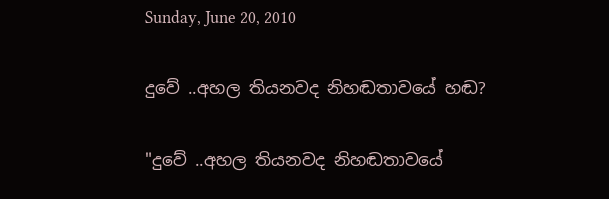Sunday, June 20, 2010

දුවේ ..අහල තියනවද නිහඬතාවයේ හඬ?

"දුවේ ..අහල තියනවද නිහඬතාවයේ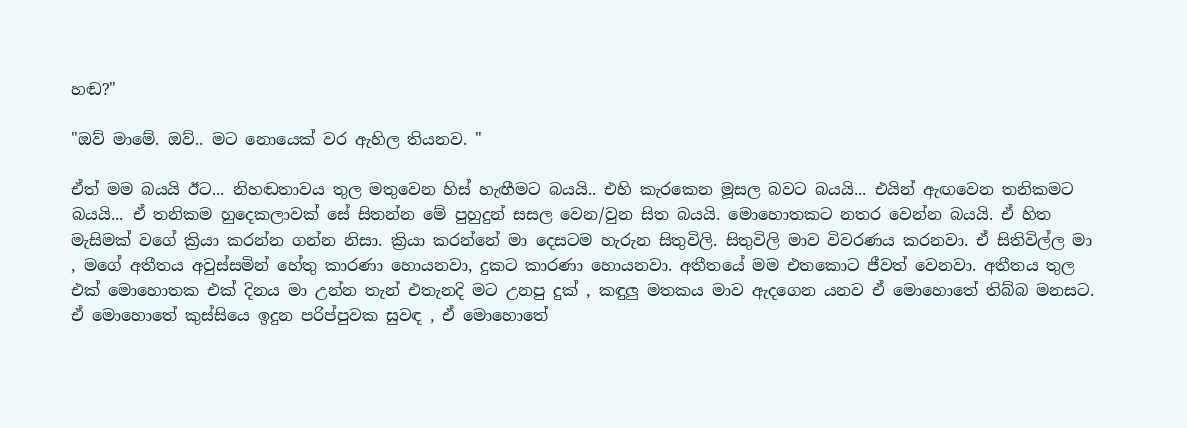හඬ?"

"ඔව් මාමේ. ඔව්.. මට නොයෙක් වර ඇහිල තියනව. "

ඒත් මම බයයි ඊට... නිහඬතාවය තුල මතුවෙන හිස් හැඟීමට බයයි.. එහි කැරකෙන මූසල බවට බයයි... එයින් ඇඟවෙන තනිකමට බයයි... ඒ තනිකම හුදෙකලාවක් සේ සිතන්න මේ පුහුදුන් සසල වෙන/වුන සිත බයයි. මොහොතකට නතර වෙන්න බයයි. ඒ හිත මැසිමක් වගේ ක්‍රියා කරන්න ගන්න නිසා. ක්‍රියා කරන්නේ මා දෙසටම හැරුන සිතුවිලි. සිතුවිලි මාව විවරණය කරනවා. ඒ සිතිවිල්ල මා , මගේ අතීතය අවුස්සමින් හේතු කාරණා හොයනවා, දුකට කාරණා හොයනවා. අතීතයේ මම එතකොට ජීවත් වෙනවා. අතීතය තුල එක් මොහොතක එක් දිනය මා උන්න තැන් එතැනදි මට උනපු දුක් , කඳුලු මතකය මාව ඇදගෙන යනව ඒ මොහොතේ තිබ්බ මනසට. ඒ මොහොතේ කුස්සියෙ ඉදුන පරිප්පුවක සුවඳ , ඒ මොහොතේ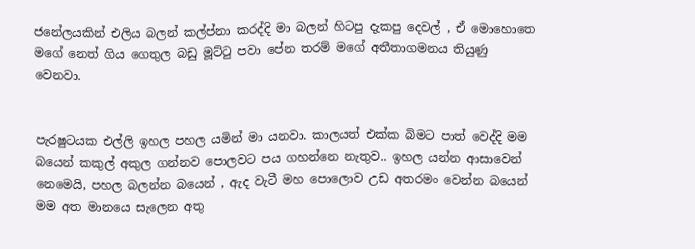ජනේලයකින් එලිය බලන් කල්ප්නා කරද්දි මා බලන් හිටපු දැකපු දෙවල් , ඒ මොහොතෙ මගේ නෙත් ගිය ගෙතුල බඩු මූට්‍ටු පවා පේන තරම් මගේ අතීතාගමනය තියුණු වෙනවා.


පැරෂුටයක එල්ලි ඉහල පහල යමින් මා යනවා. කාලයත් එක්ක බිමට පාත් වෙද්දි මම බයෙන් කකුල් අකුල ගන්නව පොලවට පය ගහන්නෙ නැතුව.. ඉහල යන්න ආසාවෙන් නෙමෙයි, පහල බලන්න බයෙන් , ඇද වැටී මහ පොලොව උඩ අතරමං වෙන්න බයෙන් මම අත මානයෙ සැලෙන අතු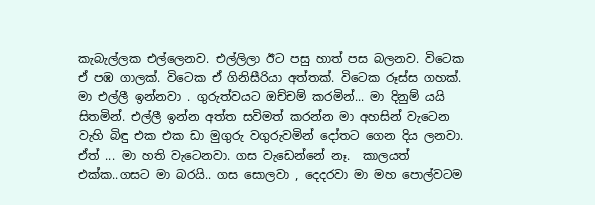කැබැල්ලක එල්ලෙනව. එල්ලිලා ඊට පසු හාත් පස බලනව. විටෙක ඒ පඹ ගාලක්. විටෙක ඒ ගිනිසීරියා අත්තක්. විටෙක රූස්ස ගහක්. මා එල්ලී ඉන්නවා . ගුරුත්වයට ඔච්චම් කරමින්... මා දිනුම් යයි සිතමින්. එල්ලී ඉන්න අත්ත සවිමත් කරන්න මා අහසින් වැටෙන වැහි බිඳු එක එක ඩා මුගුරු වගුරුවමින් දෝතට ගෙන දිය ලනවා. ඒත් ... මා හති වැටෙනවා. ගස වැඩෙන්නේ නෑ.  කාලයත් එක්ක..ගසට මා බරයි.. ගස සොලවා , දෙදරවා මා මහ පොල්වටම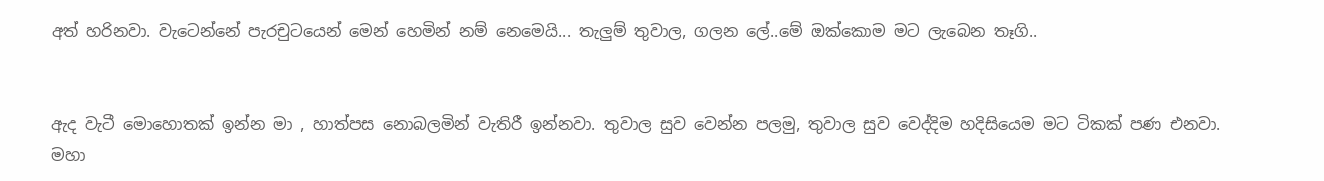අත් හරිනවා. වැටෙන්නේ පැරචුටයෙන් මෙන් හෙමින් නම් නෙමෙයි... තැලුම් තුවාල, ගලන ලේ..මේ ඔක්කොම මට ලැබෙන තෑගි..


ඇද වැටී මොහොතක් ඉන්න මා , හාත්පස නොබලමින් වැතිරී ඉන්නවා. තුවාල සුව වෙන්න පලමු, තුවාල සුව වෙද්දිම හදිසියෙම මට ටිකක් පණ එනවා. මහා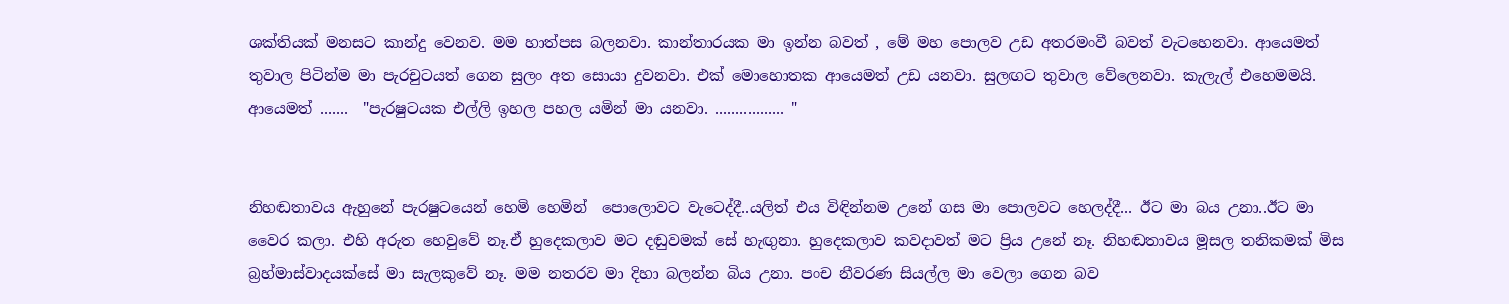ශක්තියක් මනසට කාන්දු වෙනව. මම හාත්පස බලනවා. කාන්තාරයක මා ඉන්න බවත් , මේ මහ පොලව උඩ අතරමංවී බවත් වැටහෙනවා. ආයෙමත් තුවාල පිටින්ම මා පැරචුටයත් ගෙන සුලං අත සොයා දුවනවා. එක් මොහොතක ආයෙමත් උඩ යනවා. සුලඟට තුවාල වේලෙනවා. කැලැල් එහෙමමයි. ආයෙමත් .......  "පැරෂුටයක එල්ලි ඉහල පහල යමින් මා යනවා. ................. "


නිහඬතාවය ඇහුනේ පැරෂුටයෙන් හෙමි හෙමින්  පොලොවට වැටෙද්දී..යලිත් එය විඳින්නම උනේ ගස මා පොලවට හෙලද්දී... ඊට මා බය උනා..ඊට මා වෛර කලා. එහි අරුත හෙවුවේ නෑ.ඒ හුදෙකලාව මට දඬුවමක් සේ හැඟුනා. හුදෙකලාව කවදාවත් මට ප්‍රිය උනේ නෑ. නිහඬතාවය මූසල තනිකමක් මිස බ්‍රහ්මාස්වාදයක්සේ මා සැලකුවේ නෑ. මම නතරව මා දිහා බලන්න බිය උනා. පංච නීවරණ සියල්ල මා වෙලා ගෙන බව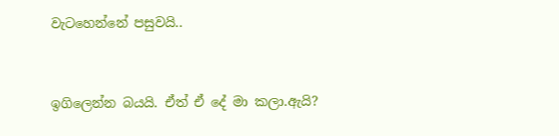වැටහෙන්නේ පසුවයි..


ඉගිලෙන්න බයයි. ඒත් ඒ දේ මා කලා.ඇයි?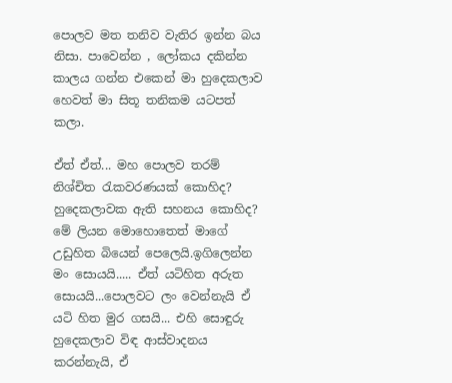පොලව මත තනිව වැතිර ඉන්න බය නිසා. පාවෙන්න , ලෝකය දකින්න කාලය ගන්න එකෙන් මා හුදෙකලාව හෙවත් මා සිතූ තනිකම යටපත් කලා.

ඒත් ඒත්... මහ පොලව තරම් නිශ්චිත ‍රැකවරණයක් කොහිද? හුදෙකලාවක ඇති සහනය කොහිද? මේ ලියන මොහොතෙත් මාගේ උඩුහිත බියෙන් පෙලෙයි.ඉගිලෙන්න මං සොයයි..... ඒත් යටිහිත අරුත සොයයි...පොලවට ලං වෙන්නැයි ඒ යටි හිත මුර ගසයි... එහි සොඳුරු හුදෙකලාව විඳ ආස්වාදනය කරන්නැයි, ඒ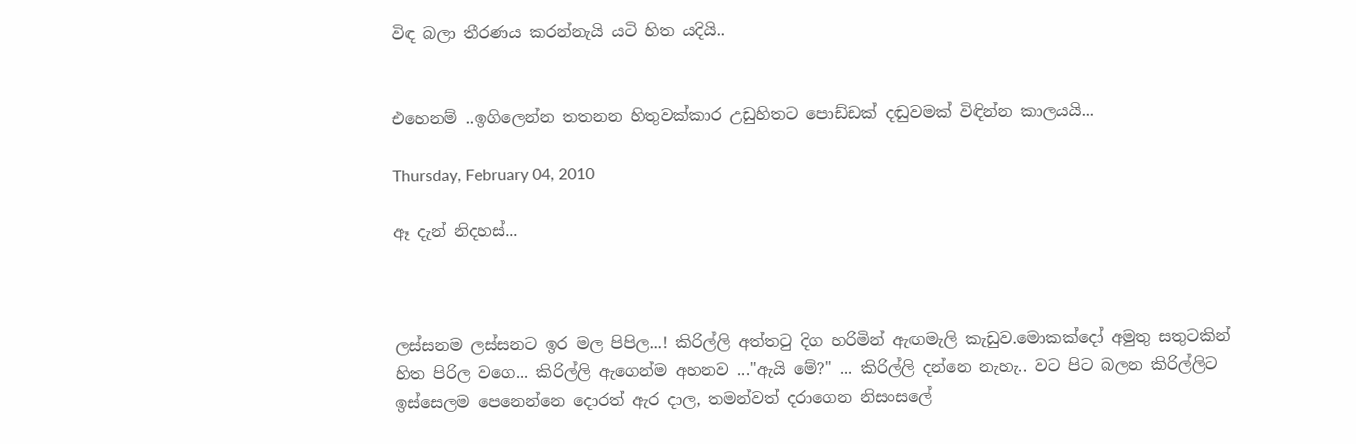විඳ බලා තීරණය කරන්නැයි යටි හිත යදියි..


එහෙනම් ..ඉගිලෙන්න තතනන හිතුවක්කාර උඩුහිතට පොඩ්ඩක් දඬුවමක් විඳින්න කාලයයි...

Thursday, February 04, 2010

ඈ දැන් නිදහස්...



ලස්සනම ලස්සනට ඉර මල පිපිල...! කිරිල්ලි අත්ත‍ටු දිග හරිමින් ඇඟමැලි කැඩුව.මොකක්දෝ අමුතු සතුටකින් හිත පිරිල වගෙ... කිරිල්ලි ඇගෙන්ම අහනව ..."ඇයි මේ?" ... කිරිල්ලි දන්නෙ නැහැ.. වට පිට බලන කිරිල්ලිට ඉස්සෙලම පෙනෙන්නෙ දොරත් ඇර දාල, තමන්වත් දරාගෙන නිසංසලේ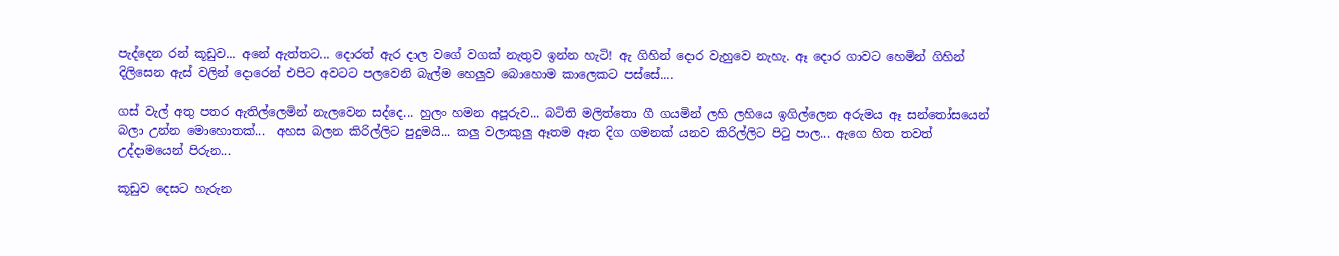පැද්දෙන රන් කූඩුව... අනේ ඇත්තට... දොරත් ඇර දාල වගේ වගක් නැතුව ඉන්න හැටි! ඇ ගිහින් දොර වැහුවෙ නැහැ. ඈ දොර ගාවට හෙමින් ගිහින් දිලිසෙන ඇස් වලින් දොරෙන් එපිට අවටට පලවෙනි බැල්ම හෙලුව බොහොම කාලෙකට පස්සේ....

ගස් වැල් අතු පතර ඇතිල්ලෙමින් නැලවෙන සද්දෙ... හුලං හමන අපූරුව... බටිති මලිත්තො ගී ගයමින් ලහි ලහියෙ ඉගිල්ලෙන අරුමය ඈ සන්තෝසයෙන් බලා උන්න මොහොතක්...  අහස බලන කිරිල්ලිට පුදුමයි... කලු වලාකුලු ඈතම ඈත දිග ගමනක් යනව කිරිල්ලිට පි‍ටු පාල... ඇගෙ හිත තවත් උද්දාමයෙන් පිරුන...

කූඩුව දෙසට හැරුන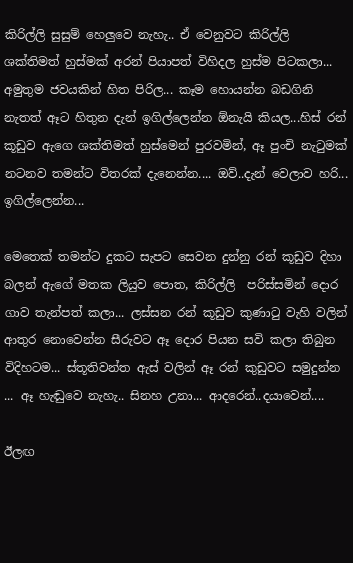කිරිල්ලි සුසුම් හෙලුවෙ නැහැ.. ඒ වෙනුවට කිරිල්ලි ශක්තිමත් හුස්මක් අරන් පියාපත් විහිදල හුස්ම පිටකලා... අමුතුම ජවයකින් හිත පිරිල... කෑම හොයන්න බඩගිනි නැතත් ඈට හිතුන දැන් ඉගිල්ලෙන්න ඕනැයි කියල...හිස් රන් කූඩුව ඇගෙ ශක්තිමත් හුස්මෙන් පුරවමින්, ඈ පුංචි නැ‍ටුමක් නටනව තමන්ට විතරක් දැනෙන්න.... ඔව්..දැන් වෙලාව හරි... ඉගිල්ලෙන්න...

මෙතෙක් තමන්ට දුකට සැපට සෙවන දුන්නු රන් කූඩුව දිහා බලන් ඇගේ මතක ලියුව පොත, කිරිල්ලි  පරිස්සමින් දොර ගාව තැන්පත් කලා... ලස්සන රන් කූඩුව කුණා‍ටු වැහි වලින් ආතුර නොවෙන්න සීරුවට ඈ දොර පියන සවි කලා තිබුන විදිහටම... ස්තූතිවන්ත ඇස් වලින් ඈ රන් කුඩුවට සමුදුන්න ... ඈ හැඬුවෙ නැහැ.. සිනහ උනා... ආදරෙන්..දයාවෙන්....

ඊලඟ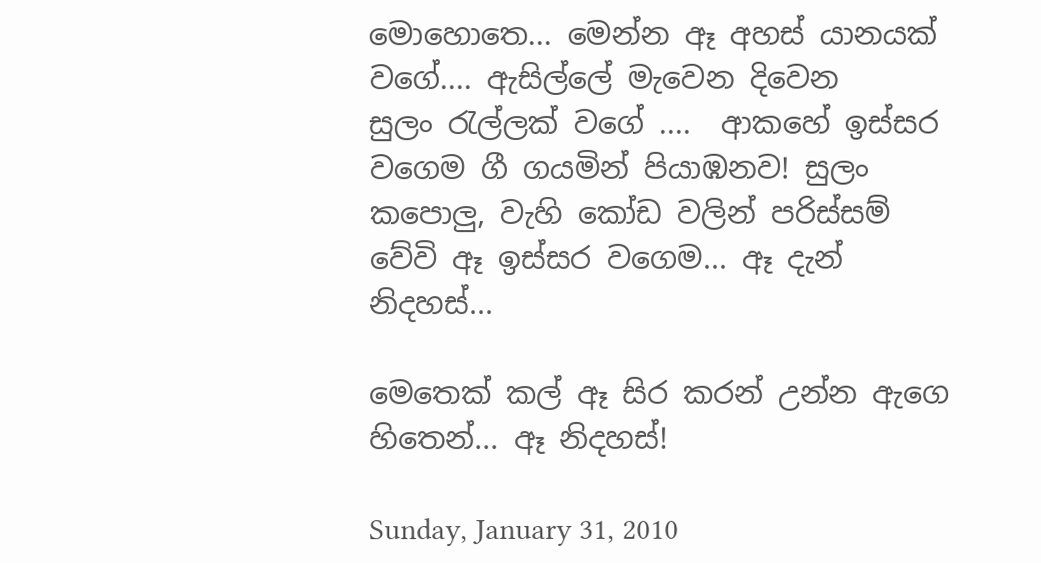මොහොතෙ... මෙන්න ඈ අහස් යානයක් වගේ.... ඇසිල්ලේ මැවෙන දිවෙන සුලං ‍රැල්ලක් වගේ ....  ආකහේ ඉස්සර වගෙම ගී ගයමින් පියාඹනව! සුලං කපොලු, වැහි කෝඩ වලින් පරිස්සම් වේවි ඈ ඉස්සර වගෙම... ඈ දැන් නිදහස්...

මෙතෙක් කල් ඈ සිර කරන් උන්න ඇගෙ හිතෙන්... ඈ නිදහස්!

Sunday, January 31, 2010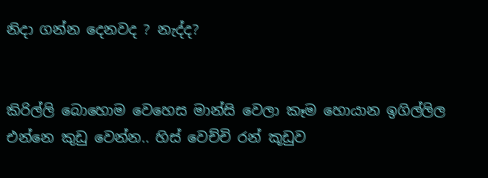නිදා ගන්න දෙනවද ? නැද්ද?


කිරිල්ලි බොහොම වෙහෙස මාන්සි වෙලා කෑම හොයාන ඉගිල්ලිල එන්නෙ කුඩු වෙන්න.. හිස් වෙච්චි රන් කූඩුව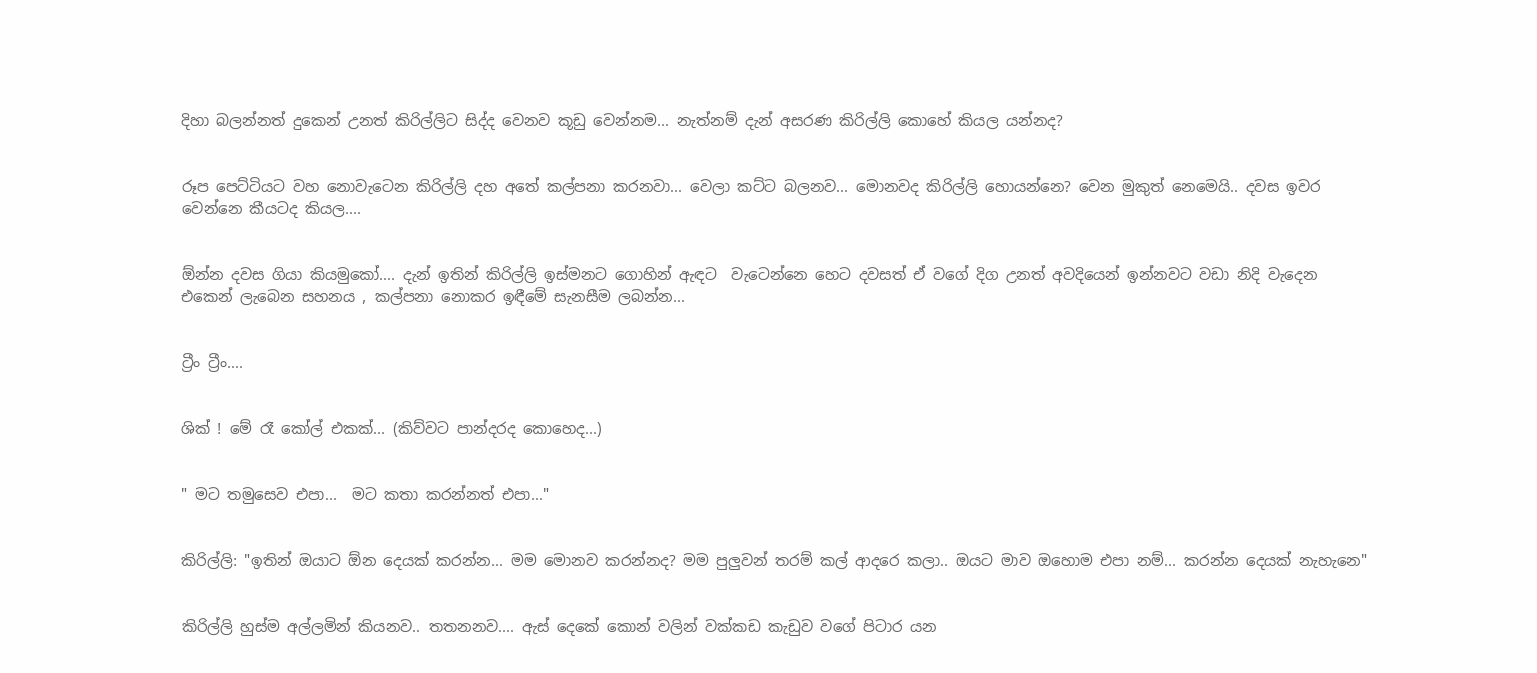දිහා බලන්නත් දුකෙන් උනත් කිරිල්ලිට සිද්ද වෙනව කූඩු වෙන්නම... නැත්නම් දැන් අසරණ කිරිල්ලි කොහේ කියල යන්නද?


රූප පෙට්ටියට වහ නොවැටෙන කිරිල්ලි දහ අතේ කල්පනා කරනවා... වෙලා කට්ට බලනව... මොනවද කිරිල්ලි හොයන්නෙ? වෙන මුකුත් නෙමෙයි.. දවස ඉවර වෙන්නෙ කීයටද කියල....


ඕන්න දවස ගියා කියමුකෝ.... දැන් ඉතින් කිරිල්ලි ඉස්මනට ගොහින් ඇඳට  වැටෙන්නෙ හෙට දවසත් ඒ වගේ දිග උනත් අවදියෙන් ඉන්නවට වඩා නිදි වැදෙන එකෙන් ලැබෙන සහනය , කල්පනා නොකර ඉඳීමේ සැනසීම ලබන්න...


ට්‍රීං ට්‍රීං....


ශික් ! මේ රෑ කෝල් එකක්... (කිව්වට පාන්දරද කොහෙද...)


" මට තමුසෙව එපා...  මට කතා කරන්නත් එපා..."


කිරිල්ලි: "ඉතින් ඔයාට ඕන දෙයක් කරන්න... මම මොනව කරන්නද? මම පුලුවන් තරම් කල් ආදරෙ කලා.. ඔයට මාව ඔහොම එපා නම්... කරන්න දෙයක් නැහැනෙ"


කිරිල්ලි හුස්ම අල්ලමින් කියනව.. තතනනව.... ඇස් දෙකේ කොන් වලින් වක්කඩ කැඩුව වගේ පිටාර යන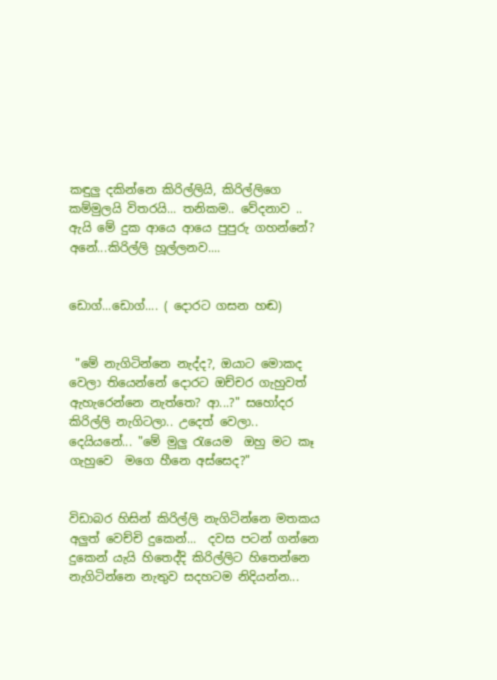කඳුලු දකින්නෙ කිරිල්ලියි, කිරිල්ලිගෙ කම්මුලයි විතරයි... තනිකම.. වේදනාව .. ඇයි මේ දුක ආයෙ ආයෙ පුපුරු ගහන්නේ? අනේ...කිරිල්ලි හූල්ලනව....


ඩොග්...ඩොග්.... ( දොරට ගසන හඬ)


 "මේ නැගිටින්නෙ නැද්ද?, ඔයාට මොකද වෙලා තියෙන්නේ දොරට ඔච්චර ගැහුවත් ඇහැරෙන්නෙ නැත්තෙ? ආ...?" සහෝදර කිරිල්ලි නැගිටලා.. උදෙත් වෙලා.. දෙයියනේ... "මේ මුලු ‍රැයෙම  ඔහු මට කෑ ගැහුවෙ  මගෙ හීනෙ අස්සෙද?"


විඩාබර හිසින් කිරිල්ලි නැගිටින්නෙ මතකය අලුත් වෙච්චි දුකෙන්...  දවස පටන් ගන්නෙ දුකෙන් යැයි හිතෙද්දි කිරිල්ලිට හිතෙන්නෙ නැගිටින්නෙ නැතුව සදහටම නිදියන්න...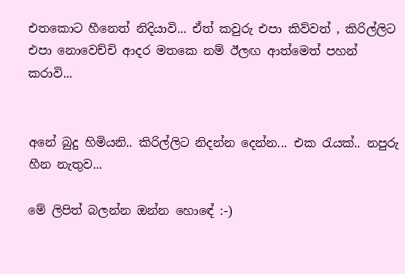එතකොට හීනෙත් නිදියාවි... ඒත් කවුරු එපා කිව්වත් , කිරිල්ලිට එපා නොවෙච්චි ආදර මතකෙ නම් ඊලඟ ආත්මෙත් පහන් කරාවි...


අනේ බුදු හිමියනි.. කිරිල්ලිට නිදන්න දෙන්න... එක ‍රැයක්.. නපුරු හීන නැතුව...

මේ ලිපිත් බලන්න ඔන්න හොඳේ :-)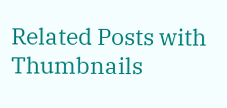Related Posts with Thumbnails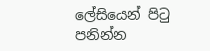ලේසියෙන් පිටු පනින්න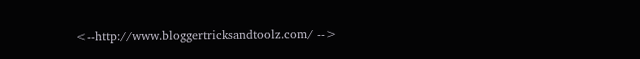<--http://www.bloggertricksandtoolz.com/ -->